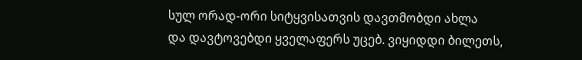სულ ორად-ორი სიტყვისათვის დავთმობდი ახლა
და დავტოვებდი ყველაფერს უცებ. ვიყიდდი ბილეთს,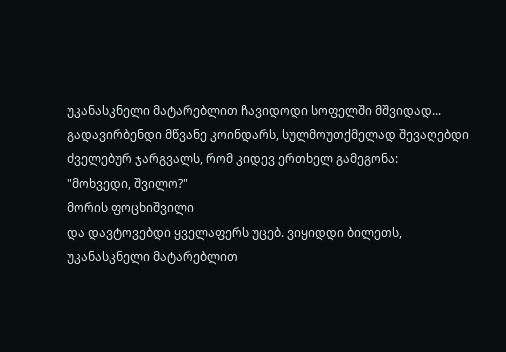უკანასკნელი მატარებლით ჩავიდოდი სოფელში მშვიდად...
გადავირბენდი მწვანე კოინდარს, სულმოუთქმელად შევაღებდი
ძველებურ ჯარგვალს, რომ კიდევ ერთხელ გამეგონა:
"მოხვედი, შვილო?"
მორის ფოცხიშვილი
და დავტოვებდი ყველაფერს უცებ. ვიყიდდი ბილეთს,
უკანასკნელი მატარებლით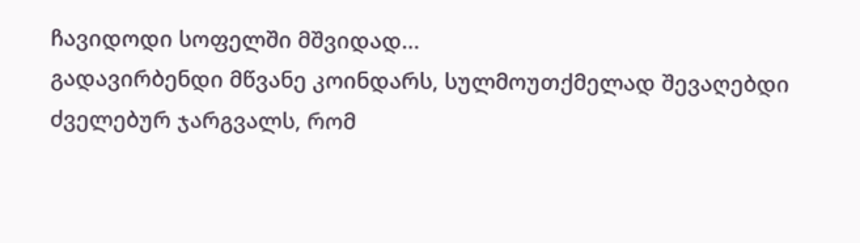ჩავიდოდი სოფელში მშვიდად...
გადავირბენდი მწვანე კოინდარს, სულმოუთქმელად შევაღებდი
ძველებურ ჯარგვალს, რომ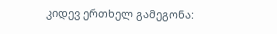კიდევ ერთხელ გამეგონა: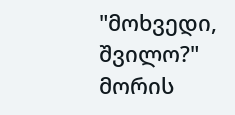"მოხვედი, შვილო?"
მორის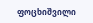ფოცხიშვილი